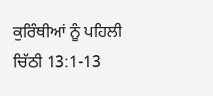ਕੁਰਿੰਥੀਆਂ ਨੂੰ ਪਹਿਲੀ ਚਿੱਠੀ 13:1-13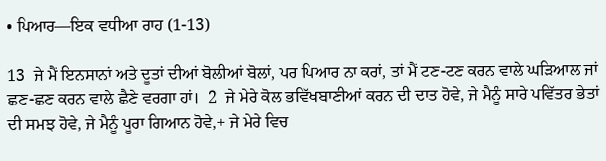• ਪਿਆਰ—ਇਕ ਵਧੀਆ ਰਾਹ (1-13)

13  ਜੇ ਮੈਂ ਇਨਸਾਨਾਂ ਅਤੇ ਦੂਤਾਂ ਦੀਆਂ ਬੋਲੀਆਂ ਬੋਲਾਂ, ਪਰ ਪਿਆਰ ਨਾ ਕਰਾਂ, ਤਾਂ ਮੈਂ ਟਣ-ਟਣ ਕਰਨ ਵਾਲੇ ਘੜਿਆਲ ਜਾਂ ਛਣ-ਛਣ ਕਰਨ ਵਾਲੇ ਛੈਣੇ ਵਰਗਾ ਹਾਂ।  2  ਜੇ ਮੇਰੇ ਕੋਲ ਭਵਿੱਖਬਾਣੀਆਂ ਕਰਨ ਦੀ ਦਾਤ ਹੋਵੇ, ਜੇ ਮੈਨੂੰ ਸਾਰੇ ਪਵਿੱਤਰ ਭੇਤਾਂ ਦੀ ਸਮਝ ਹੋਵੇ, ਜੇ ਮੈਨੂੰ ਪੂਰਾ ਗਿਆਨ ਹੋਵੇ,+ ਜੇ ਮੇਰੇ ਵਿਚ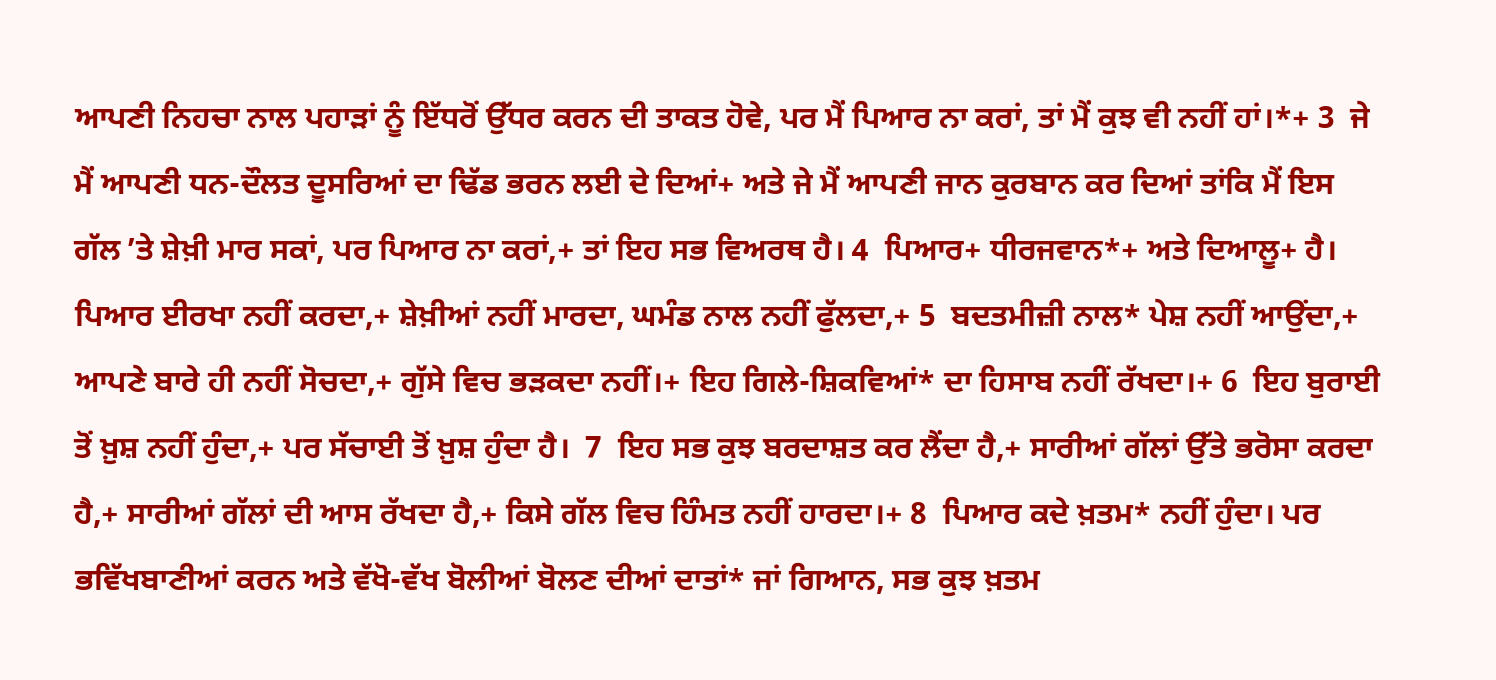ਆਪਣੀ ਨਿਹਚਾ ਨਾਲ ਪਹਾੜਾਂ ਨੂੰ ਇੱਧਰੋਂ ਉੱਧਰ ਕਰਨ ਦੀ ਤਾਕਤ ਹੋਵੇ, ਪਰ ਮੈਂ ਪਿਆਰ ਨਾ ਕਰਾਂ, ਤਾਂ ਮੈਂ ਕੁਝ ਵੀ ਨਹੀਂ ਹਾਂ।*+ 3  ਜੇ ਮੈਂ ਆਪਣੀ ਧਨ-ਦੌਲਤ ਦੂਸਰਿਆਂ ਦਾ ਢਿੱਡ ਭਰਨ ਲਈ ਦੇ ਦਿਆਂ+ ਅਤੇ ਜੇ ਮੈਂ ਆਪਣੀ ਜਾਨ ਕੁਰਬਾਨ ਕਰ ਦਿਆਂ ਤਾਂਕਿ ਮੈਂ ਇਸ ਗੱਲ ʼਤੇ ਸ਼ੇਖ਼ੀ ਮਾਰ ਸਕਾਂ, ਪਰ ਪਿਆਰ ਨਾ ਕਰਾਂ,+ ਤਾਂ ਇਹ ਸਭ ਵਿਅਰਥ ਹੈ। 4  ਪਿਆਰ+ ਧੀਰਜਵਾਨ*+ ਅਤੇ ਦਿਆਲੂ+ ਹੈ। ਪਿਆਰ ਈਰਖਾ ਨਹੀਂ ਕਰਦਾ,+ ਸ਼ੇਖ਼ੀਆਂ ਨਹੀਂ ਮਾਰਦਾ, ਘਮੰਡ ਨਾਲ ਨਹੀਂ ਫੁੱਲਦਾ,+ 5  ਬਦਤਮੀਜ਼ੀ ਨਾਲ* ਪੇਸ਼ ਨਹੀਂ ਆਉਂਦਾ,+ ਆਪਣੇ ਬਾਰੇ ਹੀ ਨਹੀਂ ਸੋਚਦਾ,+ ਗੁੱਸੇ ਵਿਚ ਭੜਕਦਾ ਨਹੀਂ।+ ਇਹ ਗਿਲੇ-ਸ਼ਿਕਵਿਆਂ* ਦਾ ਹਿਸਾਬ ਨਹੀਂ ਰੱਖਦਾ।+ 6  ਇਹ ਬੁਰਾਈ ਤੋਂ ਖ਼ੁਸ਼ ਨਹੀਂ ਹੁੰਦਾ,+ ਪਰ ਸੱਚਾਈ ਤੋਂ ਖ਼ੁਸ਼ ਹੁੰਦਾ ਹੈ।  7  ਇਹ ਸਭ ਕੁਝ ਬਰਦਾਸ਼ਤ ਕਰ ਲੈਂਦਾ ਹੈ,+ ਸਾਰੀਆਂ ਗੱਲਾਂ ਉੱਤੇ ਭਰੋਸਾ ਕਰਦਾ ਹੈ,+ ਸਾਰੀਆਂ ਗੱਲਾਂ ਦੀ ਆਸ ਰੱਖਦਾ ਹੈ,+ ਕਿਸੇ ਗੱਲ ਵਿਚ ਹਿੰਮਤ ਨਹੀਂ ਹਾਰਦਾ।+ 8  ਪਿਆਰ ਕਦੇ ਖ਼ਤਮ* ਨਹੀਂ ਹੁੰਦਾ। ਪਰ ਭਵਿੱਖਬਾਣੀਆਂ ਕਰਨ ਅਤੇ ਵੱਖੋ-ਵੱਖ ਬੋਲੀਆਂ ਬੋਲਣ ਦੀਆਂ ਦਾਤਾਂ* ਜਾਂ ਗਿਆਨ, ਸਭ ਕੁਝ ਖ਼ਤਮ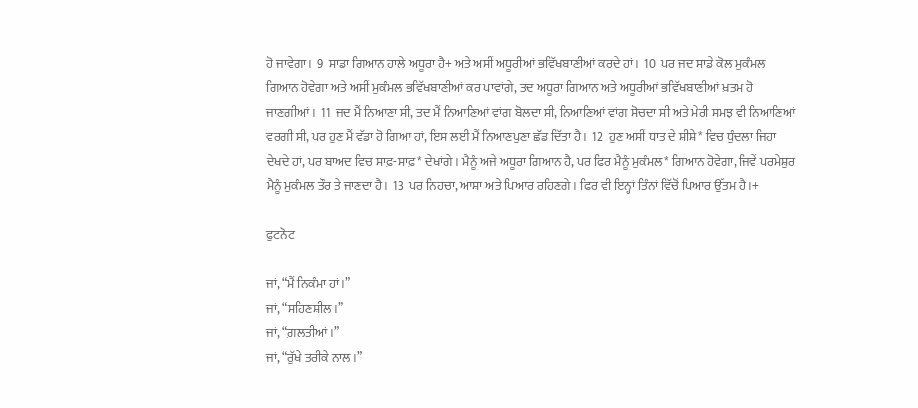ਹੋ ਜਾਵੇਗਾ।  9  ਸਾਡਾ ਗਿਆਨ ਹਾਲੇ ਅਧੂਰਾ ਹੈ+ ਅਤੇ ਅਸੀਂ ਅਧੂਰੀਆਂ ਭਵਿੱਖਬਾਣੀਆਂ ਕਰਦੇ ਹਾਂ।  10  ਪਰ ਜਦ ਸਾਡੇ ਕੋਲ ਮੁਕੰਮਲ ਗਿਆਨ ਹੋਵੇਗਾ ਅਤੇ ਅਸੀਂ ਮੁਕੰਮਲ ਭਵਿੱਖਬਾਣੀਆਂ ਕਰ ਪਾਵਾਂਗੇ, ਤਦ ਅਧੂਰਾ ਗਿਆਨ ਅਤੇ ਅਧੂਰੀਆਂ ਭਵਿੱਖਬਾਣੀਆਂ ਖ਼ਤਮ ਹੋ ਜਾਣਗੀਆਂ।  11  ਜਦ ਮੈਂ ਨਿਆਣਾ ਸੀ, ਤਦ ਮੈਂ ਨਿਆਣਿਆਂ ਵਾਂਗ ਬੋਲਦਾ ਸੀ, ਨਿਆਣਿਆਂ ਵਾਂਗ ਸੋਚਦਾ ਸੀ ਅਤੇ ਮੇਰੀ ਸਮਝ ਵੀ ਨਿਆਣਿਆਂ ਵਰਗੀ ਸੀ, ਪਰ ਹੁਣ ਮੈਂ ਵੱਡਾ ਹੋ ਗਿਆ ਹਾਂ, ਇਸ ਲਈ ਮੈਂ ਨਿਆਣਪੁਣਾ ਛੱਡ ਦਿੱਤਾ ਹੈ।  12  ਹੁਣ ਅਸੀਂ ਧਾਤ ਦੇ ਸ਼ੀਸ਼ੇ* ਵਿਚ ਧੁੰਦਲਾ ਜਿਹਾ ਦੇਖਦੇ ਹਾਂ, ਪਰ ਬਾਅਦ ਵਿਚ ਸਾਫ਼-ਸਾਫ਼* ਦੇਖਾਂਗੇ। ਮੈਨੂੰ ਅਜੇ ਅਧੂਰਾ ਗਿਆਨ ਹੈ, ਪਰ ਫਿਰ ਮੈਨੂੰ ਮੁਕੰਮਲ* ਗਿਆਨ ਹੋਵੇਗਾ, ਜਿਵੇਂ ਪਰਮੇਸ਼ੁਰ ਮੈਨੂੰ ਮੁਕੰਮਲ ਤੌਰ ਤੇ ਜਾਣਦਾ ਹੈ।  13  ਪਰ ਨਿਹਚਾ, ਆਸ਼ਾ ਅਤੇ ਪਿਆਰ ਰਹਿਣਗੇ। ਫਿਰ ਵੀ ਇਨ੍ਹਾਂ ਤਿੰਨਾਂ ਵਿੱਚੋਂ ਪਿਆਰ ਉੱਤਮ ਹੈ।+

ਫੁਟਨੋਟ

ਜਾਂ, “ਮੈਂ ਨਿਕੰਮਾ ਹਾਂ।”
ਜਾਂ, “ਸਹਿਣਸ਼ੀਲ।”
ਜਾਂ, “ਗ਼ਲਤੀਆਂ।”
ਜਾਂ, “ਰੁੱਖੇ ਤਰੀਕੇ ਨਾਲ।”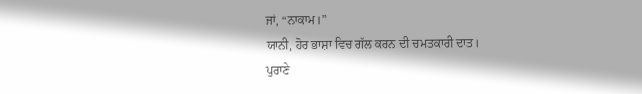ਜਾਂ, “ਨਾਕਾਮ।”
ਯਾਨੀ, ਹੋਰ ਭਾਸ਼ਾ ਵਿਚ ਗੱਲ ਕਰਨ ਦੀ ਚਮਤਕਾਰੀ ਦਾਤ।
ਪੁਰਾਣੇ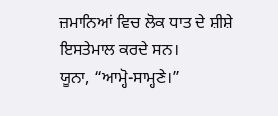ਜ਼ਮਾਨਿਆਂ ਵਿਚ ਲੋਕ ਧਾਤ ਦੇ ਸ਼ੀਸ਼ੇ ਇਸਤੇਮਾਲ ਕਰਦੇ ਸਨ।
ਯੂਨਾ, “ਆਮ੍ਹੋ-ਸਾਮ੍ਹਣੇ।”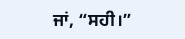ਜਾਂ, “ਸਹੀ।”